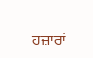ਹਜ਼ਾਰਾਂ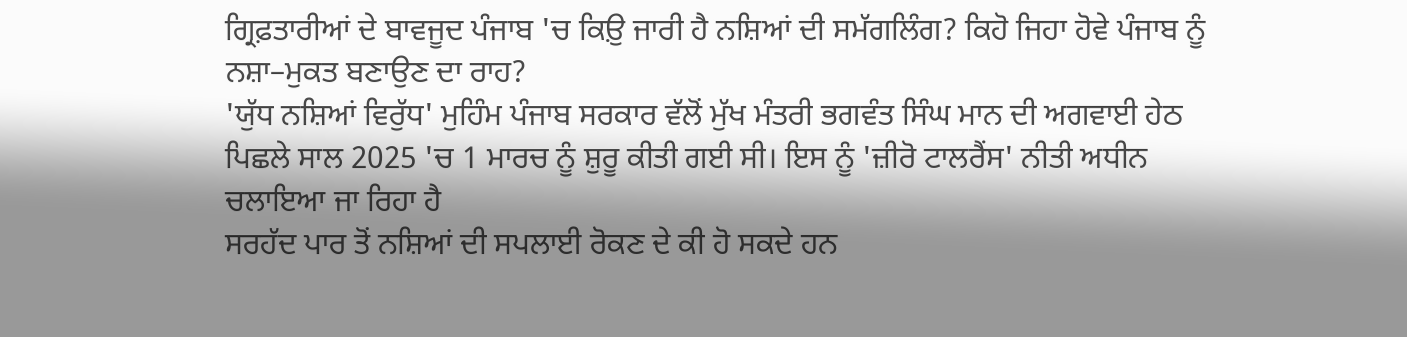ਗ੍ਰਿਫ਼ਤਾਰੀਆਂ ਦੇ ਬਾਵਜੂਦ ਪੰਜਾਬ 'ਚ ਕਿਉ਼ ਜਾਰੀ ਹੈ ਨਸ਼ਿਆਂ ਦੀ ਸਮੱਗਲਿੰਗ? ਕਿਹੋ ਜਿਹਾ ਹੋਵੇ ਪੰਜਾਬ ਨੂੰ ਨਸ਼ਾ–ਮੁਕਤ ਬਣਾਉਣ ਦਾ ਰਾਹ?
'ਯੁੱਧ ਨਸ਼ਿਆਂ ਵਿਰੁੱਧ' ਮੁਹਿੰਮ ਪੰਜਾਬ ਸਰਕਾਰ ਵੱਲੋਂ ਮੁੱਖ ਮੰਤਰੀ ਭਗਵੰਤ ਸਿੰਘ ਮਾਨ ਦੀ ਅਗਵਾਈ ਹੇਠ ਪਿਛਲੇ ਸਾਲ 2025 'ਚ 1 ਮਾਰਚ ਨੂੰ ਸ਼ੁਰੂ ਕੀਤੀ ਗਈ ਸੀ। ਇਸ ਨੂੰ 'ਜ਼ੀਰੋ ਟਾਲਰੈਂਸ' ਨੀਤੀ ਅਧੀਨ ਚਲਾਇਆ ਜਾ ਰਿਹਾ ਹੈ
ਸਰਹੱਦ ਪਾਰ ਤੋਂ ਨਸ਼ਿਆਂ ਦੀ ਸਪਲਾਈ ਰੋਕਣ ਦੇ ਕੀ ਹੋ ਸਕਦੇ ਹਨ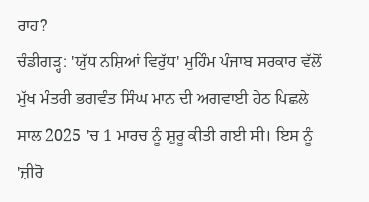ਰਾਹ?
ਚੰਡੀਗੜ੍ਹ: 'ਯੁੱਧ ਨਸ਼ਿਆਂ ਵਿਰੁੱਧ' ਮੁਹਿੰਮ ਪੰਜਾਬ ਸਰਕਾਰ ਵੱਲੋਂ ਮੁੱਖ ਮੰਤਰੀ ਭਗਵੰਤ ਸਿੰਘ ਮਾਨ ਦੀ ਅਗਵਾਈ ਹੇਠ ਪਿਛਲੇ ਸਾਲ 2025 'ਚ 1 ਮਾਰਚ ਨੂੰ ਸ਼ੁਰੂ ਕੀਤੀ ਗਈ ਸੀ। ਇਸ ਨੂੰ 'ਜ਼ੀਰੋ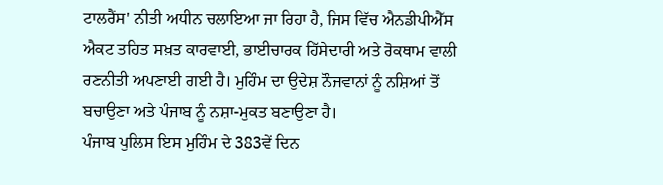ਟਾਲਰੈਂਸ' ਨੀਤੀ ਅਧੀਨ ਚਲਾਇਆ ਜਾ ਰਿਹਾ ਹੈ, ਜਿਸ ਵਿੱਚ ਐਨਡੀਪੀਐੱਸ ਐਕਟ ਤਹਿਤ ਸਖ਼ਤ ਕਾਰਵਾਈ, ਭਾਈਚਾਰਕ ਹਿੱਸੇਦਾਰੀ ਅਤੇ ਰੋਕਥਾਮ ਵਾਲੀ ਰਣਨੀਤੀ ਅਪਣਾਈ ਗਈ ਹੈ। ਮੁਹਿੰਮ ਦਾ ਉਦੇਸ਼ ਨੌਜਵਾਨਾਂ ਨੂੰ ਨਸ਼ਿਆਂ ਤੋਂ ਬਚਾਉਣਾ ਅਤੇ ਪੰਜਾਬ ਨੂੰ ਨਸ਼ਾ-ਮੁਕਤ ਬਣਾਉਣਾ ਹੈ।
ਪੰਜਾਬ ਪੁਲਿਸ ਇਸ ਮੁਹਿੰਮ ਦੇ 383ਵੇਂ ਦਿਨ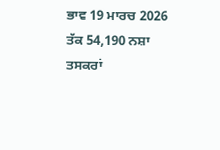ਭਾਵ 19 ਮਾਰਚ 2026 ਤੱਕ 54,190 ਨਸ਼ਾ ਤਸਕਰਾਂ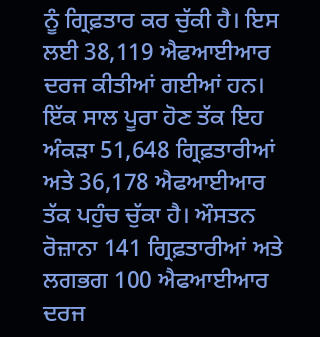ਨੂੰ ਗ੍ਰਿਫ਼ਤਾਰ ਕਰ ਚੁੱਕੀ ਹੈ। ਇਸ ਲਈ 38,119 ਐਫਆਈਆਰ ਦਰਜ ਕੀਤੀਆਂ ਗਈਆਂ ਹਨ। ਇੱਕ ਸਾਲ ਪੂਰਾ ਹੋਣ ਤੱਕ ਇਹ ਅੰਕੜਾ 51,648 ਗ੍ਰਿਫ਼ਤਾਰੀਆਂ ਅਤੇ 36,178 ਐਫਆਈਆਰ ਤੱਕ ਪਹੁੰਚ ਚੁੱਕਾ ਹੈ। ਔਸਤਨ ਰੋਜ਼ਾਨਾ 141 ਗ੍ਰਿਫ਼ਤਾਰੀਆਂ ਅਤੇ ਲਗਭਗ 100 ਐਫਆਈਆਰ ਦਰਜ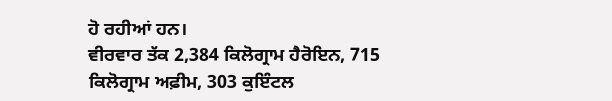ਹੋ ਰਹੀਆਂ ਹਨ।
ਵੀਰਵਾਰ ਤੱਕ 2,384 ਕਿਲੋਗ੍ਰਾਮ ਹੈਰੋਇਨ, 715 ਕਿਲੋਗ੍ਰਾਮ ਅਫ਼ੀਮ, 303 ਕੁਇੰਟਲ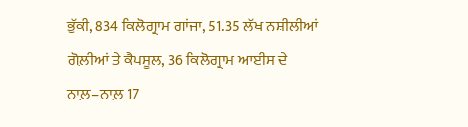ਭੁੱਕੀ, 834 ਕਿਲੋਗ੍ਰਾਮ ਗਾਂਜਾ, 51.35 ਲੱਖ ਨਸ਼ੀਲੀਆਂ ਗੋਲ਼ੀਆਂ ਤੇ ਕੈਪਸੂਲ, 36 ਕਿਲੋਗ੍ਰਾਮ ਆਈਸ ਦੇ ਨਾਲ਼–ਨਾਲ਼ 17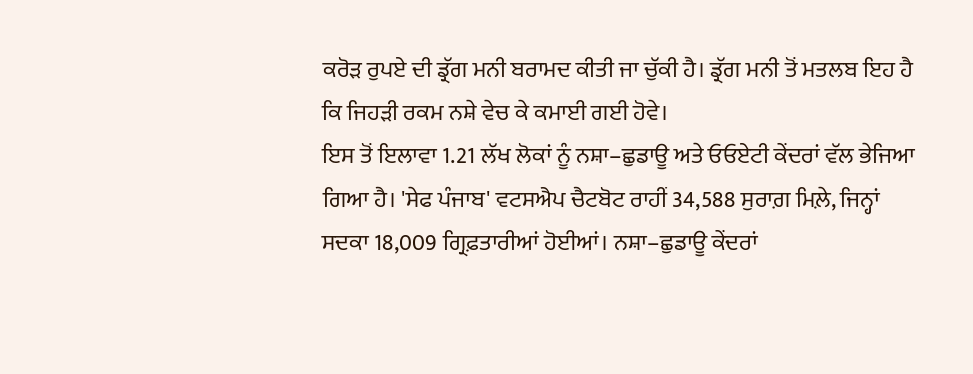ਕਰੋੜ ਰੁਪਏ ਦੀ ਡ੍ਰੱਗ ਮਨੀ ਬਰਾਮਦ ਕੀਤੀ ਜਾ ਚੁੱਕੀ ਹੈ। ਡ੍ਰੱਗ ਮਨੀ ਤੋਂ ਮਤਲਬ ਇਹ ਹੈ ਕਿ ਜਿਹੜੀ ਰਕਮ ਨਸ਼ੇ ਵੇਚ ਕੇ ਕਮਾਈ ਗਈ ਹੋਵੇ।
ਇਸ ਤੋਂ ਇਲਾਵਾ 1.21 ਲੱਖ ਲੋਕਾਂ ਨੂੰ ਨਸ਼ਾ–ਛੁਡਾਊ ਅਤੇ ਓਓਏਟੀ ਕੇਂਦਰਾਂ ਵੱਲ ਭੇਜਿਆ ਗਿਆ ਹੈ। 'ਸੇਫ ਪੰਜਾਬ' ਵਟਸਐਪ ਚੈਟਬੋਟ ਰਾਹੀਂ 34,588 ਸੁਰਾਗ਼ ਮਿਲ਼ੇ, ਜਿਨ੍ਹਾਂ ਸਦਕਾ 18,009 ਗ੍ਰਿਫ਼ਤਾਰੀਆਂ ਹੋਈਆਂ। ਨਸ਼ਾ–ਛੁਡਾਊ ਕੇਂਦਰਾਂ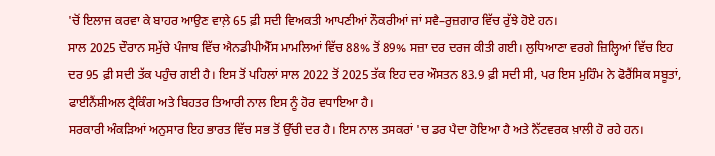'ਚੋਂ ਇਲਾਜ ਕਰਵਾ ਕੇ ਬਾਹਰ ਆਉਣ ਵਾਲ਼ੇ 65 ਫ਼ੀ ਸਦੀ ਵਿਅਕਤੀ ਆਪਣੀਆਂ ਨੌਕਰੀਆਂ ਜਾਂ ਸਵੈ–ਰੁਜ਼ਗਾਰ ਵਿੱਚ ਰੁੱਝੇ ਹੋਏ ਹਨ।
ਸਾਲ 2025 ਦੌਰਾਨ ਸਮੁੱਚੇ ਪੰਜਾਬ ਵਿੱਚ ਐਨਡੀਪੀਐੱਸ ਮਾਮਲਿਆਂ ਵਿੱਚ 88% ਤੋਂ 89% ਸਜ਼ਾ ਦਰ ਦਰਜ ਕੀਤੀ ਗਈ। ਲੁਧਿਆਣਾ ਵਰਗੇ ਜ਼ਿਲ੍ਹਿਆਂ ਵਿੱਚ ਇਹ ਦਰ 95 ਫ਼ੀ ਸਦੀ ਤੱਕ ਪਹੁੰਚ ਗਈ ਹੈ। ਇਸ ਤੋਂ ਪਹਿਲਾਂ ਸਾਲ 2022 ਤੋਂ 2025 ਤੱਕ ਇਹ ਦਰ ਔਸਤਨ 83.9 ਫ਼ੀ ਸਦੀ ਸੀ, ਪਰ ਇਸ ਮੁਹਿੰਮ ਨੇ ਫੋਰੈਂਸਿਕ ਸਬੂਤਾਂ, ਫਾਈਨੈਂਸ਼ੀਅਲ ਟ੍ਰੈਕਿੰਗ ਅਤੇ ਬਿਹਤਰ ਤਿਆਰੀ ਨਾਲ ਇਸ ਨੂੰ ਹੋਰ ਵਧਾਇਆ ਹੈ।
ਸਰਕਾਰੀ ਅੰਕੜਿਆਂ ਅਨੁਸਾਰ ਇਹ ਭਾਰਤ ਵਿੱਚ ਸਭ ਤੋਂ ਉੱਚੀ ਦਰ ਹੈ। ਇਸ ਨਾਲ ਤਸਕਰਾਂ 'ਚ ਡਰ ਪੈਦਾ ਹੋਇਆ ਹੈ ਅਤੇ ਨੈੱਟਵਰਕ ਖ਼ਾਲੀ ਹੋ ਰਹੇ ਹਨ।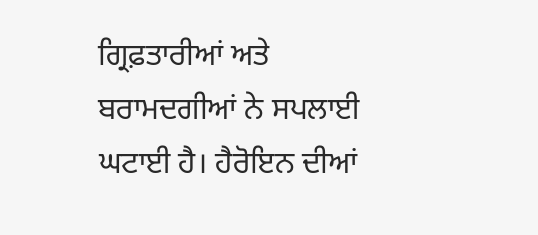ਗ੍ਰਿਫ਼ਤਾਰੀਆਂ ਅਤੇ ਬਰਾਮਦਗੀਆਂ ਨੇ ਸਪਲਾਈ ਘਟਾਈ ਹੈ। ਹੈਰੋਇਨ ਦੀਆਂ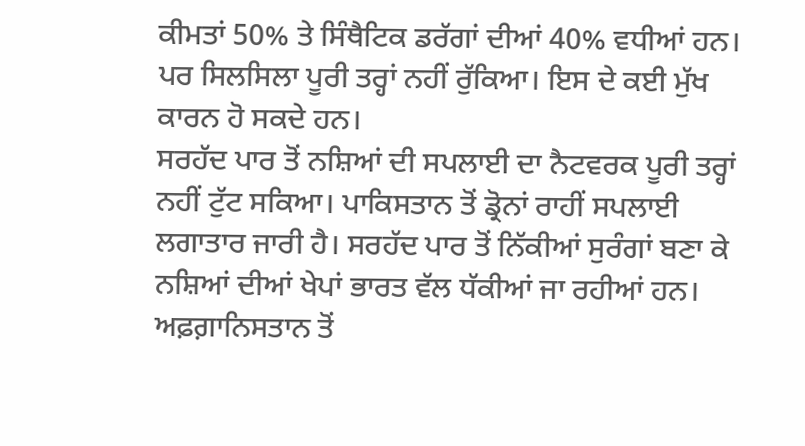ਕੀਮਤਾਂ 50% ਤੇ ਸਿੰਥੈਟਿਕ ਡਰੱਗਾਂ ਦੀਆਂ 40% ਵਧੀਆਂ ਹਨ। ਪਰ ਸਿਲਸਿਲਾ ਪੂਰੀ ਤਰ੍ਹਾਂ ਨਹੀਂ ਰੁੱਕਿਆ। ਇਸ ਦੇ ਕਈ ਮੁੱਖ ਕਾਰਨ ਹੋ ਸਕਦੇ ਹਨ।
ਸਰਹੱਦ ਪਾਰ ਤੋਂ ਨਸ਼ਿਆਂ ਦੀ ਸਪਲਾਈ ਦਾ ਨੈਟਵਰਕ ਪੂਰੀ ਤਰ੍ਹਾਂ ਨਹੀਂ ਟੁੱਟ ਸਕਿਆ। ਪਾਕਿਸਤਾਨ ਤੋਂ ਡ੍ਰੋਨਾਂ ਰਾਹੀਂ ਸਪਲਾਈ ਲਗਾਤਾਰ ਜਾਰੀ ਹੈ। ਸਰਹੱਦ ਪਾਰ ਤੋਂ ਨਿੱਕੀਆਂ ਸੁਰੰਗਾਂ ਬਣਾ ਕੇ ਨਸ਼ਿਆਂ ਦੀਆਂ ਖੇਪਾਂ ਭਾਰਤ ਵੱਲ ਧੱਕੀਆਂ ਜਾ ਰਹੀਆਂ ਹਨ। ਅਫ਼ਗ਼ਾਨਿਸਤਾਨ ਤੋਂ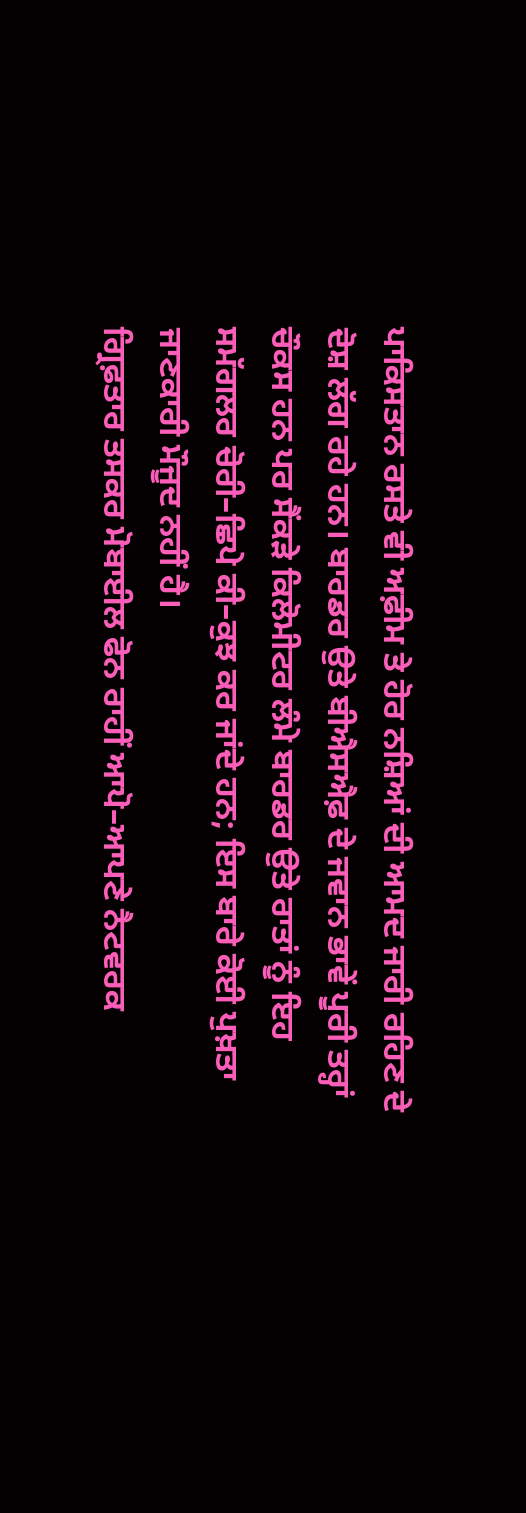ਪਾਕਿਸਤਾਨ ਰਸਤੇ ਵੀ ਅਫ਼ੀਮ ਤੇ ਹੋਰ ਨਸ਼ਿਆਂ ਦੀ ਆਮਦ ਜਾਰੀ ਰਹਿਣ ਦੇ ਦੋਸ਼ ਲੱਗ ਰਹੇ ਹਨ। ਬਾਰਡਰ ਉਤੇ ਬੀਐਸਐਫ਼ ਦੇ ਜਵਾਨ ਭਾਵੇਂ ਪੂਰੀ ਤਰ੍ਹਾਂ ਚੌਕਸ ਹਨ ਪਰ ਸੈਂਕੜੇ ਕਿਲੋਮੀਟਰ ਲੰਮੇ ਬਾਰਡਰ ਉਤੇ ਰਾਤਾਂ ਨੂੰ ਇਹ ਸਮੱਗਲਰ ਚੋਰੀ–ਛਿਪੇ ਕੀ–ਕੁਝ ਕਰ ਜਾਂਦੇ ਹਨ; ਇਸ ਬਾਰੇ ਕੋਈ ਪੁਖ਼ਤਾ ਜਾਣਕਾਰੀ ਮੌਜੂਦ ਨਹੀਂ ਹੈ।
ਗ੍ਰਿਫ਼ਤਾਰ ਤਸਕਰ ਮੋਬਾਈਲ ਫੋਨ ਰਾਹੀਂ ਆਪੋ–ਆਪਣੇ ਨੈਟਵਰਕ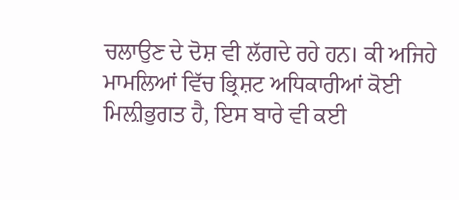ਚਲਾਉਣ ਦੇ ਦੋਸ਼ ਵੀ ਲੱਗਦੇ ਰਹੇ ਹਨ। ਕੀ ਅਜਿਹੇ ਮਾਮਲਿਆਂ ਵਿੱਚ ਭ੍ਰਿਸ਼ਟ ਅਧਿਕਾਰੀਆਂ ਕੋਈ ਮਿਲ਼ੀਭੁਗਤ ਹੈ, ਇਸ ਬਾਰੇ ਵੀ ਕਈ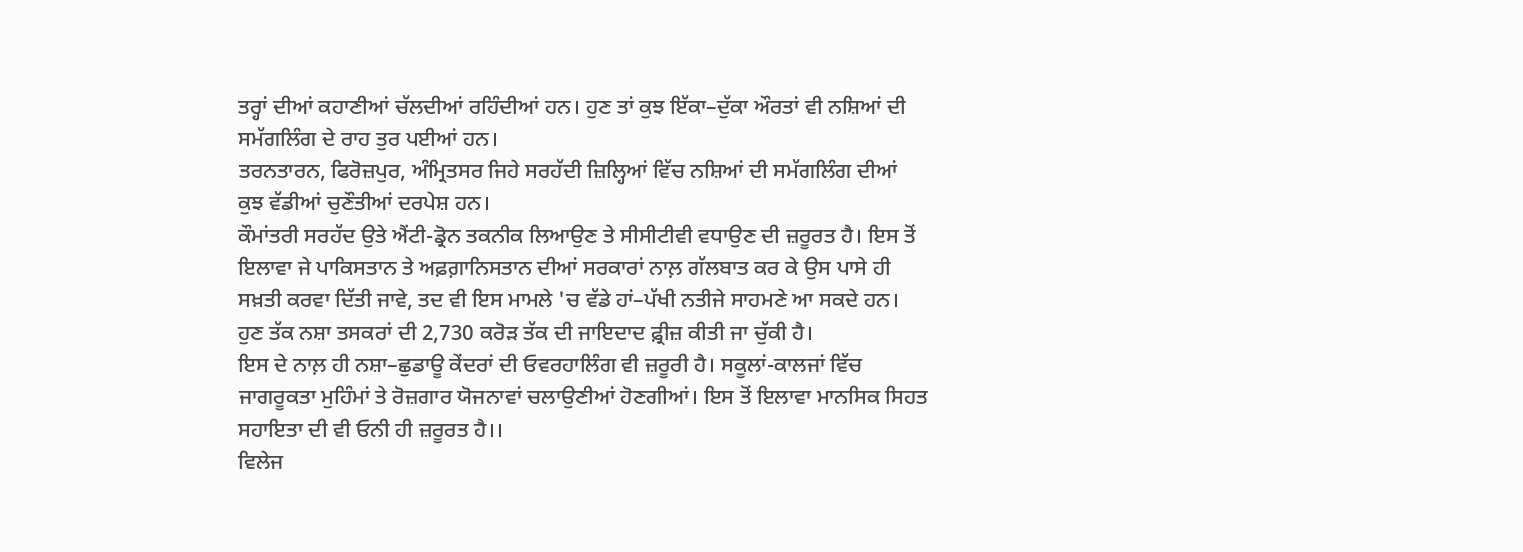ਤਰ੍ਹਾਂ ਦੀਆਂ ਕਹਾਣੀਆਂ ਚੱਲਦੀਆਂ ਰਹਿੰਦੀਆਂ ਹਨ। ਹੁਣ ਤਾਂ ਕੁਝ ਇੱਕਾ–ਦੁੱਕਾ ਔਰਤਾਂ ਵੀ ਨਸ਼ਿਆਂ ਦੀ ਸਮੱਗਲਿੰਗ ਦੇ ਰਾਹ ਤੁਰ ਪਈਆਂ ਹਨ।
ਤਰਨਤਾਰਨ, ਫਿਰੋਜ਼ਪੁਰ, ਅੰਮ੍ਰਿਤਸਰ ਜਿਹੇ ਸਰਹੱਦੀ ਜ਼ਿਲ੍ਹਿਆਂ ਵਿੱਚ ਨਸ਼ਿਆਂ ਦੀ ਸਮੱਗਲਿੰਗ ਦੀਆਂ ਕੁਝ ਵੱਡੀਆਂ ਚੁਣੌਤੀਆਂ ਦਰਪੇਸ਼ ਹਨ।
ਕੌਮਾਂਤਰੀ ਸਰਹੱਦ ਉਤੇ ਐਂਟੀ-ਡ੍ਰੋਨ ਤਕਨੀਕ ਲਿਆਉਣ ਤੇ ਸੀਸੀਟੀਵੀ ਵਧਾਉਣ ਦੀ ਜ਼ਰੂਰਤ ਹੈ। ਇਸ ਤੋਂ ਇਲਾਵਾ ਜੇ ਪਾਕਿਸਤਾਨ ਤੇ ਅਫ਼ਗ਼ਾਨਿਸਤਾਨ ਦੀਆਂ ਸਰਕਾਰਾਂ ਨਾਲ਼ ਗੱਲਬਾਤ ਕਰ ਕੇ ਉਸ ਪਾਸੇ ਹੀ ਸਖ਼ਤੀ ਕਰਵਾ ਦਿੱਤੀ ਜਾਵੇ, ਤਦ ਵੀ ਇਸ ਮਾਮਲੇ 'ਚ ਵੱਡੇ ਹਾਂ–ਪੱਖੀ ਨਤੀਜੇ ਸਾਹਮਣੇ ਆ ਸਕਦੇ ਹਨ। ਹੁਣ ਤੱਕ ਨਸ਼ਾ ਤਸਕਰਾਂ ਦੀ 2,730 ਕਰੋੜ ਤੱਕ ਦੀ ਜਾਇਦਾਦ ਫ਼੍ਰੀਜ਼ ਕੀਤੀ ਜਾ ਚੁੱਕੀ ਹੈ।
ਇਸ ਦੇ ਨਾਲ਼ ਹੀ ਨਸ਼ਾ–ਛੁਡਾਊ ਕੇਂਦਰਾਂ ਦੀ ਓਵਰਹਾਲਿੰਗ ਵੀ ਜ਼ਰੂਰੀ ਹੈ। ਸਕੂਲਾਂ-ਕਾਲਜਾਂ ਵਿੱਚ ਜਾਗਰੂਕਤਾ ਮੁਹਿੰਮਾਂ ਤੇ ਰੋਜ਼ਗਾਰ ਯੋਜਨਾਵਾਂ ਚਲਾਉਣੀਆਂ ਹੋਣਗੀਆਂ। ਇਸ ਤੋਂ ਇਲਾਵਾ ਮਾਨਸਿਕ ਸਿਹਤ ਸਹਾਇਤਾ ਦੀ ਵੀ ਓਨੀ ਹੀ ਜ਼ਰੂਰਤ ਹੈ।।
ਵਿਲੇਜ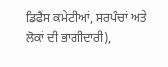ਡਿਫੈਂਸ ਕਮੇਟੀਆਂ, ਸਰਪੰਚਾਂ ਅਤੇ ਲੋਕਾਂ ਦੀ ਭਾਗੀਦਾਰੀ),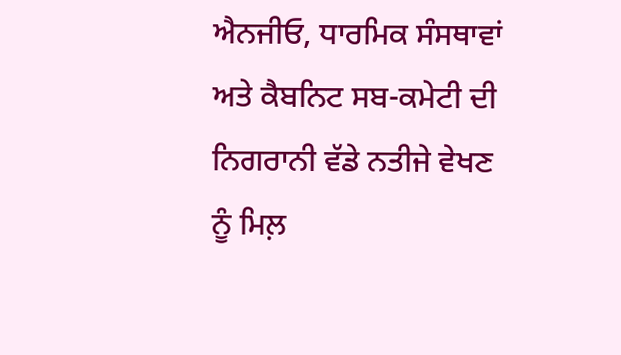ਐਨਜੀਓ, ਧਾਰਮਿਕ ਸੰਸਥਾਵਾਂ ਅਤੇ ਕੈਬਨਿਟ ਸਬ-ਕਮੇਟੀ ਦੀ ਨਿਗਰਾਨੀ ਵੱਡੇ ਨਤੀਜੇ ਵੇਖਣ ਨੂੰ ਮਿਲ਼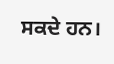ਸਕਦੇ ਹਨ।